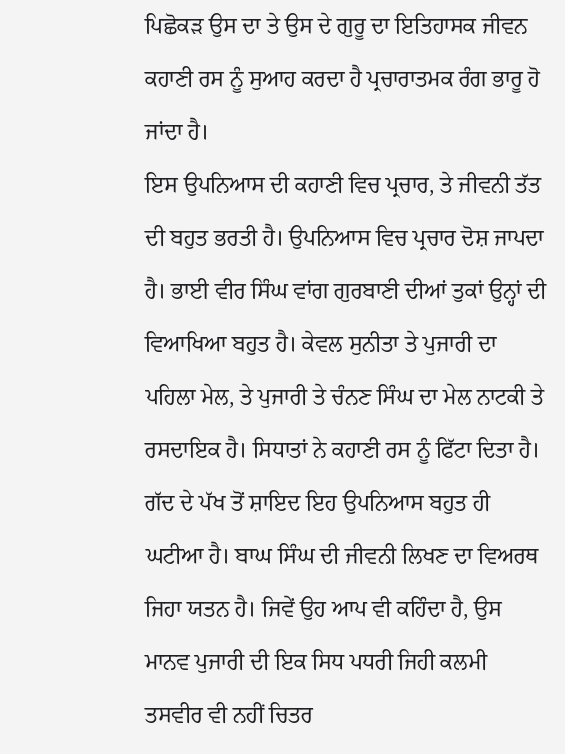ਪਿਛੋਕੜ ਉਸ ਦਾ ਤੇ ਉਸ ਦੇ ਗੁਰੂ ਦਾ ਇਤਿਹਾਸਕ ਜੀਵਨ ਕਹਾਣੀ ਰਸ ਨੂੰ ਸੁਆਹ ਕਰਦਾ ਹੈ ਪ੍ਰਚਾਰਾਤਮਕ ਰੰਗ ਭਾਰੂ ਹੋ ਜਾਂਦਾ ਹੈ।
ਇਸ ਉਪਨਿਆਸ ਦੀ ਕਹਾਣੀ ਵਿਚ ਪ੍ਰਚਾਰ, ਤੇ ਜੀਵਨੀ ਤੱਤ ਦੀ ਬਹੁਤ ਭਰਤੀ ਹੈ। ਉਪਨਿਆਸ ਵਿਚ ਪ੍ਰਚਾਰ ਦੋਸ਼ ਜਾਪਦਾ ਹੈ। ਭਾਈ ਵੀਰ ਸਿੰਘ ਵਾਂਗ ਗੁਰਬਾਣੀ ਦੀਆਂ ਤੁਕਾਂ ਉਨ੍ਹਾਂ ਦੀ ਵਿਆਖਿਆ ਬਹੁਤ ਹੈ। ਕੇਵਲ ਸੁਨੀਤਾ ਤੇ ਪੁਜਾਰੀ ਦਾ ਪਹਿਲਾ ਮੇਲ, ਤੇ ਪੁਜਾਰੀ ਤੇ ਚੰਨਣ ਸਿੰਘ ਦਾ ਮੇਲ ਨਾਟਕੀ ਤੇ ਰਸਦਾਇਕ ਹੈ। ਸਿਧਾਤਾਂ ਨੇ ਕਹਾਣੀ ਰਸ ਨੂੰ ਫਿੱਟਾ ਦਿਤਾ ਹੈ। ਗੱਦ ਦੇ ਪੱਖ ਤੋਂ ਸ਼ਾਇਦ ਇਹ ਉਪਨਿਆਸ ਬਹੁਤ ਹੀ ਘਟੀਆ ਹੈ। ਬਾਘ ਸਿੰਘ ਦੀ ਜੀਵਨੀ ਲਿਖਣ ਦਾ ਵਿਅਰਥ ਜਿਹਾ ਯਤਨ ਹੈ। ਜਿਵੇਂ ਉਹ ਆਪ ਵੀ ਕਹਿੰਦਾ ਹੈ, ਉਸ ਮਾਨਵ ਪੁਜਾਰੀ ਦੀ ਇਕ ਸਿਧ ਪਧਰੀ ਜਿਹੀ ਕਲਮੀ ਤਸਵੀਰ ਵੀ ਨਹੀਂ ਚਿਤਰ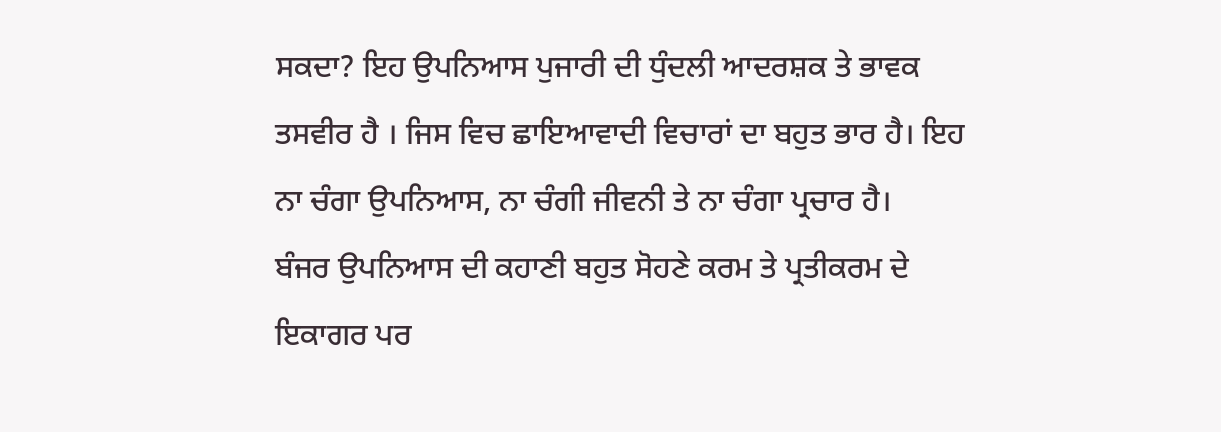ਸਕਦਾ? ਇਹ ਉਪਨਿਆਸ ਪੁਜਾਰੀ ਦੀ ਧੁੰਦਲੀ ਆਦਰਸ਼ਕ ਤੇ ਭਾਵਕ ਤਸਵੀਰ ਹੈ । ਜਿਸ ਵਿਚ ਛਾਇਆਵਾਦੀ ਵਿਚਾਰਾਂ ਦਾ ਬਹੁਤ ਭਾਰ ਹੈ। ਇਹ ਨਾ ਚੰਗਾ ਉਪਨਿਆਸ, ਨਾ ਚੰਗੀ ਜੀਵਨੀ ਤੇ ਨਾ ਚੰਗਾ ਪ੍ਰਚਾਰ ਹੈ।
ਬੰਜਰ ਉਪਨਿਆਸ ਦੀ ਕਹਾਣੀ ਬਹੁਤ ਸੋਹਣੇ ਕਰਮ ਤੇ ਪ੍ਰਤੀਕਰਮ ਦੇ ਇਕਾਗਰ ਪਰ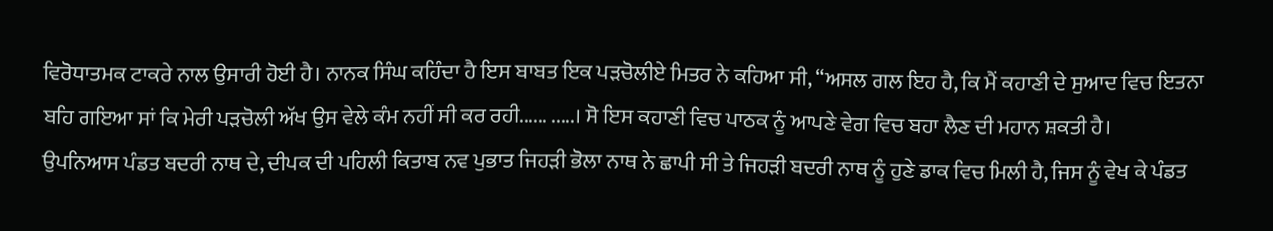ਵਿਰੋਧਾਤਮਕ ਟਾਕਰੇ ਨਾਲ ਉਸਾਰੀ ਹੋਈ ਹੈ। ਨਾਨਕ ਸਿੰਘ ਕਹਿੰਦਾ ਹੈ ਇਸ ਬਾਬਤ ਇਕ ਪੜਚੋਲੀਏ ਮਿਤਰ ਨੇ ਕਹਿਆ ਸੀ, “ਅਸਲ ਗਲ ਇਹ ਹੈ, ਕਿ ਮੈਂ ਕਹਾਣੀ ਦੇ ਸੁਆਦ ਵਿਚ ਇਤਨਾ ਬਹਿ ਗਇਆ ਸਾਂ ਕਿ ਮੇਰੀ ਪੜਚੋਲੀ ਅੱਖ ਉਸ ਵੇਲੇ ਕੰਮ ਨਹੀਂ ਸੀ ਕਰ ਰਹੀ...... .....। ਸੋ ਇਸ ਕਹਾਣੀ ਵਿਚ ਪਾਠਕ ਨੂੰ ਆਪਣੇ ਵੇਗ ਵਿਚ ਬਹਾ ਲੈਣ ਦੀ ਮਹਾਨ ਸ਼ਕਤੀ ਹੈ।
ਉਪਨਿਆਸ ਪੰਡਤ ਬਦਰੀ ਨਾਥ ਦੇ, ਦੀਪਕ ਦੀ ਪਹਿਲੀ ਕਿਤਾਬ ਨਵ ਪੁਭਾਤ ਜਿਹੜੀ ਭੋਲਾ ਨਾਥ ਨੇ ਛਾਪੀ ਸੀ ਤੇ ਜਿਹੜੀ ਬਦਰੀ ਨਾਥ ਨੂੰ ਹੁਣੇ ਡਾਕ ਵਿਚ ਮਿਲੀ ਹੈ, ਜਿਸ ਨੂੰ ਵੇਖ ਕੇ ਪੰਡਤ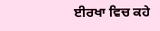ਈਰਖਾ ਵਿਚ ਕਹੇ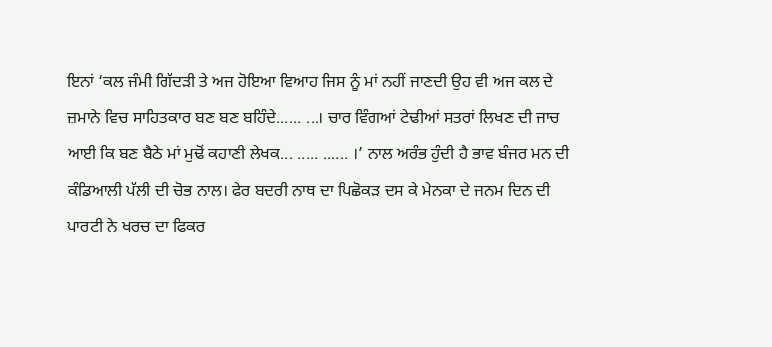ਇਨਾਂ ‘ਕਲ ਜੰਮੀ ਗਿੱਦੜੀ ਤੇ ਅਜ ਹੋਇਆ ਵਿਆਹ ਜਿਸ ਨੂੰ ਮਾਂ ਨਹੀਂ ਜਾਣਦੀ ਉਹ ਵੀ ਅਜ ਕਲ ਦੇ ਜ਼ਮਾਨੇ ਵਿਚ ਸਾਹਿਤਕਾਰ ਬਣ ਬਣ ਬਹਿੰਦੇ...... ...। ਚਾਰ ਵਿੰਗਆਂ ਟੇਢੀਆਂ ਸਤਰਾਂ ਲਿਖਣ ਦੀ ਜਾਚ ਆਈ ਕਿ ਬਣ ਬੈਠੇ ਮਾਂ ਮੁਢੋਂ ਕਹਾਣੀ ਲੇਖਕ... ..... ...... ।’ ਨਾਲ ਅਰੰਭ ਹੁੰਦੀ ਹੈ ਭਾਵ ਬੰਜਰ ਮਨ ਦੀ ਕੰਡਿਆਲੀ ਪੱਲੀ ਦੀ ਚੋਭ ਨਾਲ। ਫੇਰ ਬਦਰੀ ਨਾਥ ਦਾ ਪਿਛੋਕੜ ਦਸ ਕੇ ਮੇਨਕਾ ਦੇ ਜਨਮ ਦਿਨ ਦੀ ਪਾਰਟੀ ਨੇ ਖਰਚ ਦਾ ਫਿਕਰ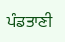ਪੰਡਤਾਣੀ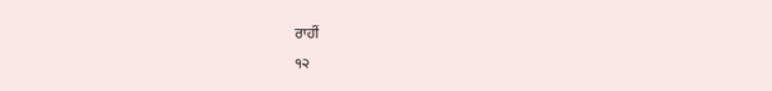ਰਾਹੀਂ
੧੨